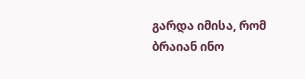გარდა იმისა, რომ ბრაიან ინო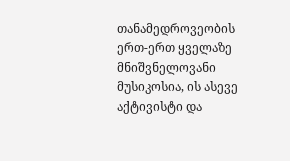თანამედროვეობის ერთ-ერთ ყველაზე მნიშვნელოვანი მუსიკოსია, ის ასევე აქტივისტი და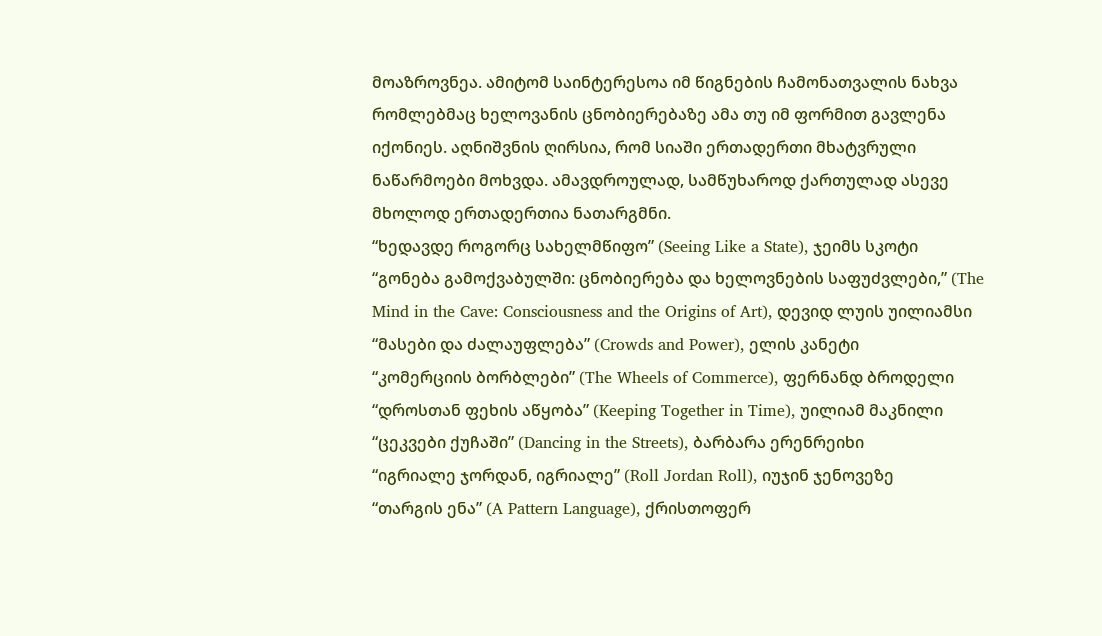მოაზროვნეა. ამიტომ საინტერესოა იმ წიგნების ჩამონათვალის ნახვა რომლებმაც ხელოვანის ცნობიერებაზე ამა თუ იმ ფორმით გავლენა იქონიეს. აღნიშვნის ღირსია, რომ სიაში ერთადერთი მხატვრული ნაწარმოები მოხვდა. ამავდროულად, სამწუხაროდ ქართულად ასევე მხოლოდ ერთადერთია ნათარგმნი.
“ხედავდე როგორც სახელმწიფო” (Seeing Like a State), ჯეიმს სკოტი
“გონება გამოქვაბულში: ცნობიერება და ხელოვნების საფუძვლები,” (The Mind in the Cave: Consciousness and the Origins of Art), დევიდ ლუის უილიამსი
“მასები და ძალაუფლება” (Crowds and Power), ელის კანეტი
“კომერციის ბორბლები” (The Wheels of Commerce), ფერნანდ ბროდელი
“დროსთან ფეხის აწყობა” (Keeping Together in Time), უილიამ მაკნილი
“ცეკვები ქუჩაში” (Dancing in the Streets), ბარბარა ერენრეიხი
“იგრიალე ჯორდან, იგრიალე” (Roll Jordan Roll), იუჯინ ჯენოვეზე
“თარგის ენა” (A Pattern Language), ქრისთოფერ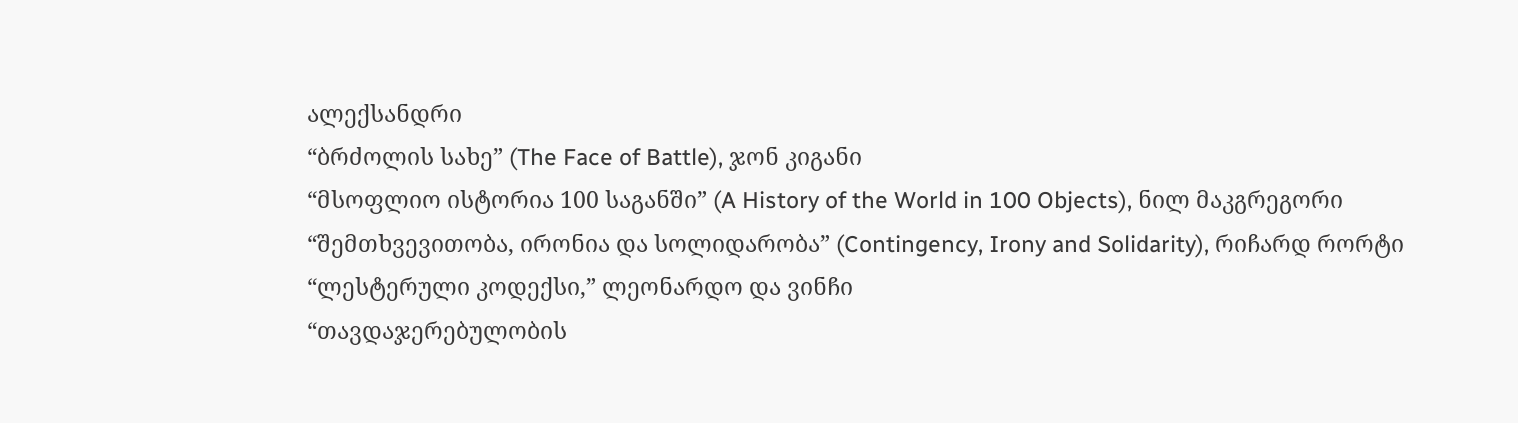ალექსანდრი
“ბრძოლის სახე” (The Face of Battle), ჯონ კიგანი
“მსოფლიო ისტორია 100 საგანში” (A History of the World in 100 Objects), ნილ მაკგრეგორი
“შემთხვევითობა, ირონია და სოლიდარობა” (Contingency, Irony and Solidarity), რიჩარდ რორტი
“ლესტერული კოდექსი,” ლეონარდო და ვინჩი
“თავდაჯერებულობის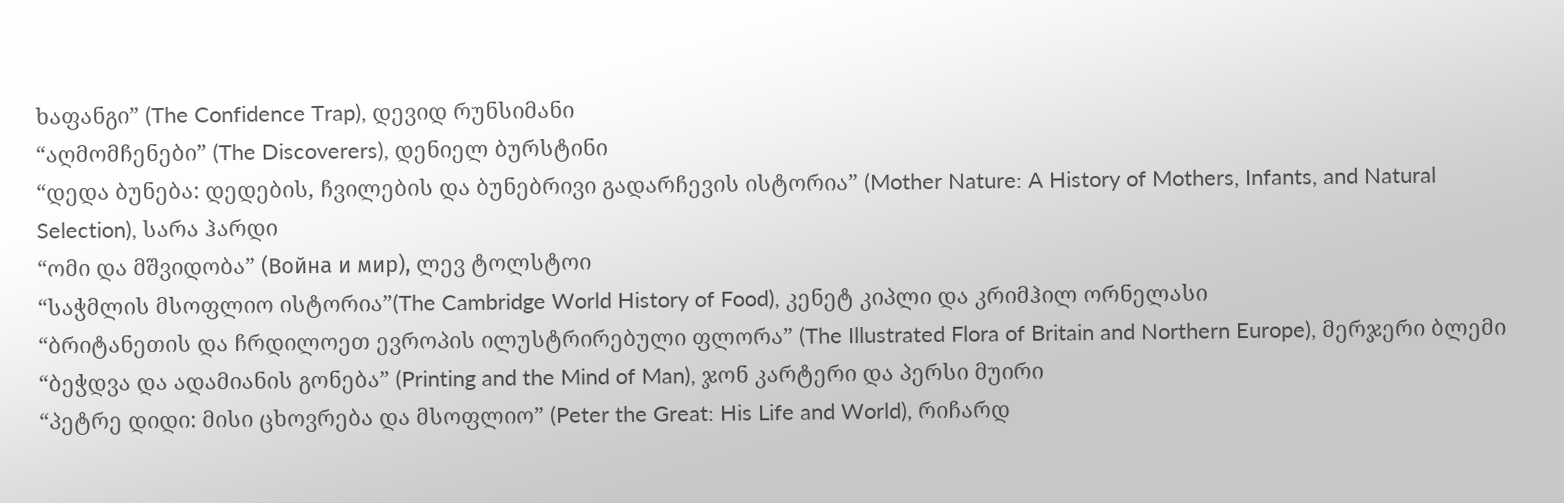ხაფანგი” (The Confidence Trap), დევიდ რუნსიმანი
“აღმომჩენები” (The Discoverers), დენიელ ბურსტინი
“დედა ბუნება: დედების, ჩვილების და ბუნებრივი გადარჩევის ისტორია” (Mother Nature: A History of Mothers, Infants, and Natural Selection), სარა ჰარდი
“ომი და მშვიდობა” (Война и мир), ლევ ტოლსტოი
“საჭმლის მსოფლიო ისტორია”(The Cambridge World History of Food), კენეტ კიპლი და კრიმჰილ ორნელასი
“ბრიტანეთის და ჩრდილოეთ ევროპის ილუსტრირებული ფლორა” (The Illustrated Flora of Britain and Northern Europe), მერჯერი ბლემი
“ბეჭდვა და ადამიანის გონება” (Printing and the Mind of Man), ჯონ კარტერი და პერსი მუირი
“პეტრე დიდი: მისი ცხოვრება და მსოფლიო” (Peter the Great: His Life and World), რიჩარდ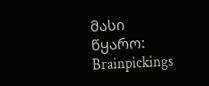მასი
წყარო: Brainpickings